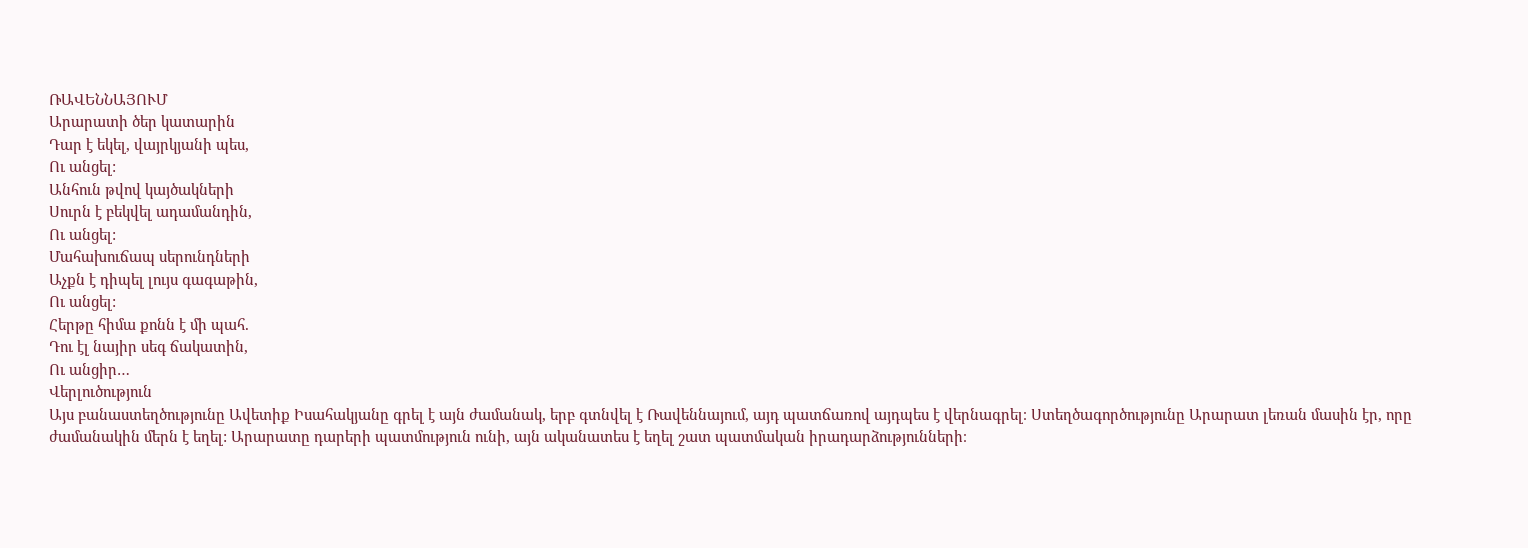ՌԱՎԵՆՆԱՅՈՒՄ
Արարատի ծեր կատարին
Դար է եկել, վայրկյանի պես,
Ու անցել:
Անհուն թվով կայծակների
Սուրն է բեկվել ադամանդին,
Ու անցել:
Մահախուճապ սերունդների
Աչքն է դիպել լույս գագաթին,
Ու անցել:
Հերթը հիմա քոնն է մի պահ.
Դու էլ նայիր սեգ ճակատին,
Ու անցիր…
Վերլուծություն
Այս բանաստեղծությունը Ավետիք Իսահակյանը գրել է այն ժամանակ, երբ գտնվել է Ռավեննայում, այդ պատճառով այդպես է վերնագրել։ Ստեղծագործությունը Արարատ լեռան մասին էր, որը ժամանակին մերն է եղել: Արարատը դարերի պատմություն ունի, այն ականատես է եղել շատ պատմական իրադարձությունների։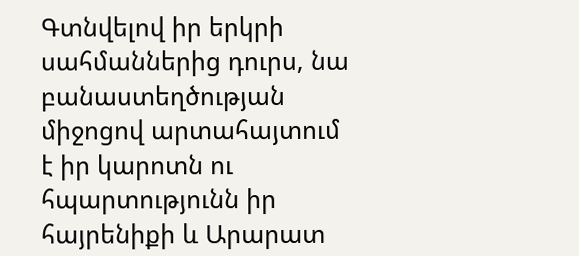Գտնվելով իր երկրի սահմաններից դուրս, նա բանաստեղծության միջոցով արտահայտում է իր կարոտն ու հպարտությունն իր հայրենիքի և Արարատ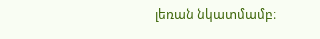լեռան նկատմամբ։